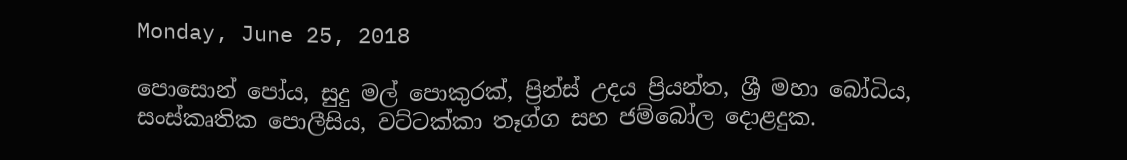Monday, June 25, 2018

පොසොන් පෝය, සුදු මල් පොකුරක්, ප්‍රින්ස් උදය ප්‍රියන්ත, ශ්‍රී මහා බෝධිය, සංස්කෘතික පොලීසිය, වට්ටක්කා තෑග්ග සහ ජම්බෝල දොළදුක.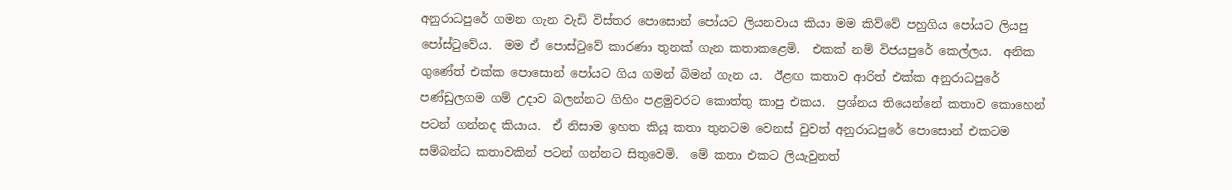අනුරාධපුරේ ගමන ගැන වැඩි විස්තර පොසොන් පෝයට ලියනවාය කියා මම කිව්වේ පහුගිය පෝයට ලියපු පෝස්ටුවේය.  මම ඒ පොස්ටුවේ කාරණා තුනක් ගැන කතාකළෙමි.  එකක් නම් විජයපුරේ කෙල්ලය.  අනික ගුණේත් එක්ක පොසොන් පෝයට ගිය ගමන් බිමන් ගැන ය.  ඊළඟ කතාව ආරිත් එක්ක අනුරාධපුරේ පණ්ඩුලගම ගම් උදාව බලන්නට ගිහිං පළමුවරට කොත්තු කාපු එකය.  ප්‍රශ්නය තියෙන්නේ කතාව කොහෙන් පටන් ගන්නද කියාය.  ඒ නිසාම ඉහත කියූ කතා තුනටම වෙනස් වුවත් අනුරාධපුරේ පොසොන් එකටම සම්බන්ධ කතාවකින් පටන් ගන්නට සිතුවෙමි.  මේ කතා එකට ලියැවුනත්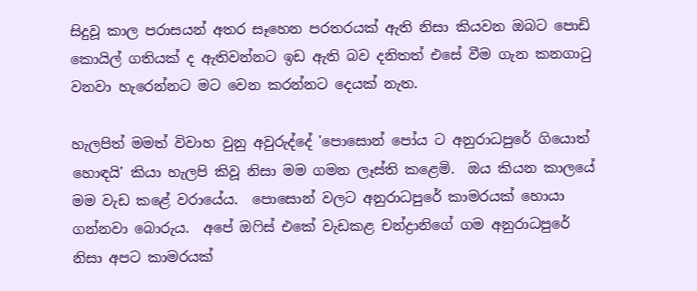සිදුවූ කාල පරාසයන් අතර සෑහෙන පරතරයක් ඇති නිසා කියවන ඔබට පොඩි කොයිල් ගතියක් ද ඇතිවන්නට ඉඩ ඇති බව දනිතත් එසේ වීම ගැන කනගාටු වනවා හැරෙන්නට මට වෙන කරන්නට දෙයක් නැත.

හැලපිත් මමත් විවාහ වුනු අවුරුද්දේ 'පොසොන් පෝය ට අනුරාධපුරේ ගියොත් හොඳයි' කියා හැලපි කිවූ නිසා මම ගමන ලෑස්ති කළෙමි.  ඔය කියන කාලයේ මම වැඩ කළේ වරායේය.  පොසොන් වලට අනුරාධපුරේ කාමරයක් හොයා ගන්නවා බොරුය.  අපේ ඔෆිස් එකේ වැඩකළ චන්ද්‍රානිගේ ගම අනුරාධපුරේ නිසා අපට කාමරයක්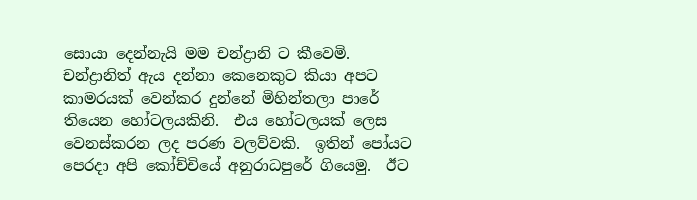සොයා දෙන්නැයි මම චන්ද්‍රානි ට කීවෙමි.  චන්ද්‍රානිත් ඇය දන්නා කෙනෙකුට කියා අපට කාමරයක් වෙන්කර දුන්නේ මිහින්තලා පාරේ තියෙන හෝටලයකිනි.  එය හෝටලයක් ලෙස වෙනස්කරන ලද පරණ වලව්වකි.  ඉතින් පෝයට පෙරදා අපි කෝච්චියේ අනුරාධපුරේ ගියෙමු.  ඊට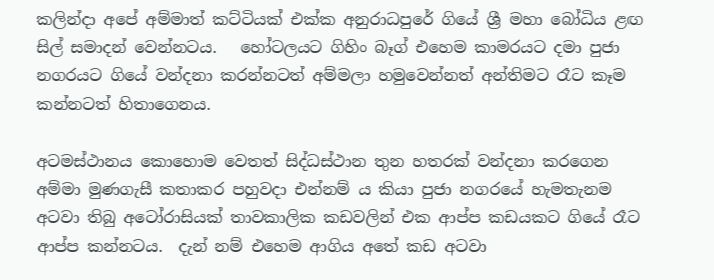කලින්දා අපේ අම්මාත් කට්ටියක් එක්ක අනුරාධපුරේ ගියේ ශ්‍රී මහා බෝධිය ළඟ සිල් සමාදන් වෙන්නටය.   හෝටලයට ගිහිං බෑග් එහෙම කාමරයට දමා පුජා නගරයට ගියේ වන්දනා කරන්නටත් අම්මලා හමුවෙන්නත් අන්තිමට රෑට කෑම කන්නටත් හිතාගෙනය.

අටමස්ථානය කොහොම වෙතත් සිද්ධස්ථාන තුන හතරක් වන්දනා කරගෙන අම්මා මුණගැසී කතාකර පහුවදා එන්නම් ය කියා පුජා නගරයේ හැමතැනම අටවා තිබු අටෝරාසියක් තාවකාලික කඩවලින් එක ආප්ප කඩයකට ගියේ රෑට ආප්ප කන්නටය.  දැන් නම් එහෙම ආගිය අතේ කඩ අටවා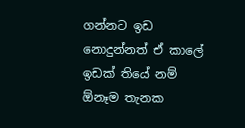ගන්නට ඉඩ නොදුන්නත් ඒ කාලේ ඉඩක් තියේ නම් ඕනෑම තැනක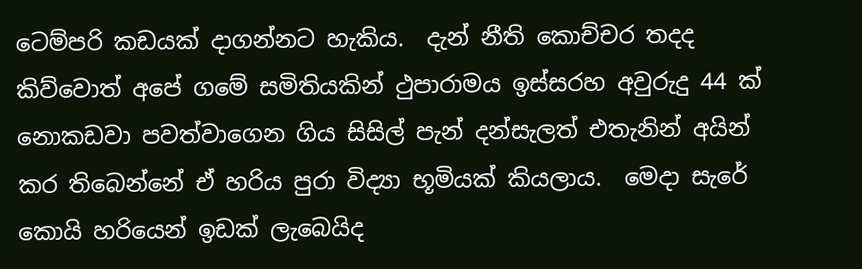ටෙම්පරි කඩයක් දාගන්නට හැකිය.  දැන් නීති කොච්චර තදද කිව්වොත් අපේ ගමේ සමිතියකින් ථුපාරාමය ඉස්සරහ අවුරුදු 44 ක් නොකඩවා පවත්වාගෙන ගිය සිසිල් පැන් දන්සැලත් එතැනින් අයින් කර තිබෙන්නේ ඒ හරිය පුරා විද්‍යා භූමියක් කියලාය.  මෙදා සැරේ කොයි හරියෙන් ඉඩක් ලැබෙයිද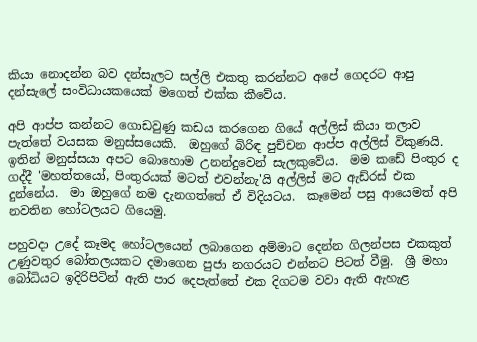කියා නොදන්න බව දන්සැලට සල්ලි එකතු කරන්නට අපේ ගෙදරට ආපු දන්සැලේ සංවිධායකයෙක් මගෙත් එක්ක කීවේය.

අපි ආප්ප කන්නට ගොඩවුණු කඩය කරගෙන ගියේ අල්ලිස් කියා තලාව පැත්තේ වයසක මනුස්සයෙකි.  ඔහුගේ බිරිඳ පුච්චන ආප්ප අල්ලිස් විකුණයි.  ඉතින් මනුස්සයා අපට බොහොම උනන්දුවෙන් සැලකුවේය.  මම කඩේ පිංතුර ද ගද්දී 'මහත්තයෝ, පිංතුරයක් මටත් එවන්නැ'යි අල්ලිස් මට ඇඩ්රස් එක දුන්නේය.  මා ඔහුගේ නම දැනගත්තේ ඒ විදියටය.  කෑමෙන් පසු ආයෙමත් අපි නවතින හෝටලයට ගියෙමු.

පහුවදා උදේ කෑමද හෝටලයෙන් ලබාගෙන අම්මාට දෙන්න ගිලන්පස එකකුත් උණුවතුර බෝතලයකට දමාගෙන පුජා නගරයට එන්නට පිටත් වීමු.  ශ්‍රී මහා බෝධියට ඉදිරිපිටින් ඇති පාර දෙපැත්තේ එක දිගටම වවා ඇති ඇහැළ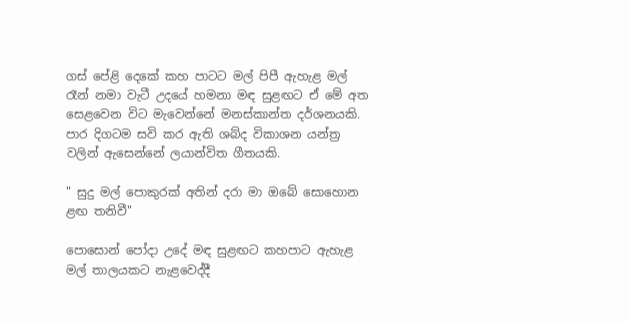ගස් පේළි දෙකේ කහ පාටට මල් පිපී ඇහැළ මල් රෑන් නමා වැටී උදයේ හමනා මඳ සුළඟට ඒ මේ අත සෙළවෙන විට මැවෙන්නේ මනස්කාන්ත දර්ශනයකි.  පාර දිගටම සවි කර ඇති ශබ්ද විකාශන යන්ත්‍ර වලින් ඇසෙන්නේ ලයාන්විත ගීතයකි.

" සුදු මල් පොකුරක් අතින් දරා මා ඔබේ සොහොන ළඟ තනිවී"

පොසොන් පෝදා උදේ මඳ සුළඟට කහපාට ඇහැළ මල් තාලයකට නැළවෙද්දී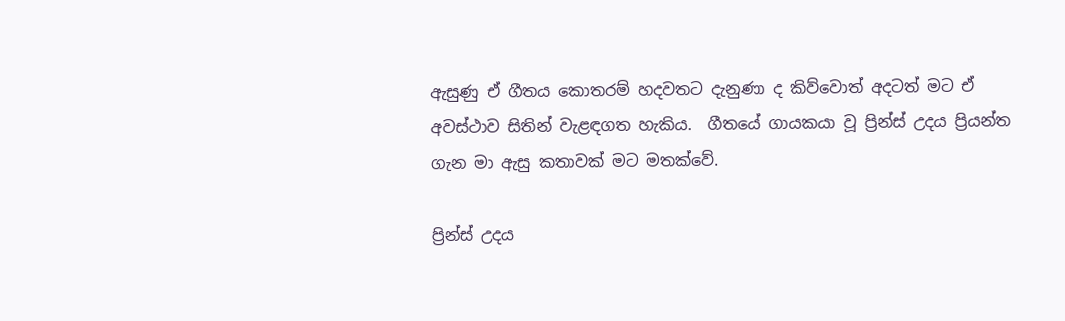ඇසුණු ඒ ගීතය කොතරම් හදවතට දැනුණා ද කිව්වොත් අදටත් මට ඒ අවස්ථාව සිතින් වැළඳගත හැකිය.  ගීතයේ ගායකයා වූ ප්‍රින්ස් උදය ප්‍රියන්ත ගැන මා ඇසු කතාවක් මට මතක්වේ.

ප්‍රින්ස් උදය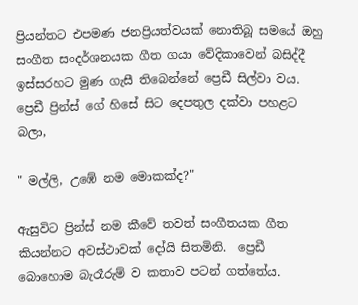ප්‍රියන්තට එපමණ ජනප්‍රියත්වයක් නොතිබූ සමයේ ඔහු සංගීත සංදර්ශනයක ගීත ගයා වේදිකාවෙන් බසිද්දී ඉස්සරහට මුණ ගැසී තිබෙන්නේ ප්‍රෙඩී සිල්වා වය.  ප්‍රෙඩී ප්‍රින්ස් ගේ හිසේ සිට දෙපතුල දක්වා පහළට බලා,

" මල්ලි, උඹේ නම මොකක්ද?"

ඇසුවිට ප්‍රින්ස් නම කීවේ තවත් සංගීතයක ගීත කියන්නට අවස්ථාවක් දෝයි සිතමිනි.  ප්‍රෙඩී බොහොම බැරෑරුම් ව කතාව පටන් ගත්තේය.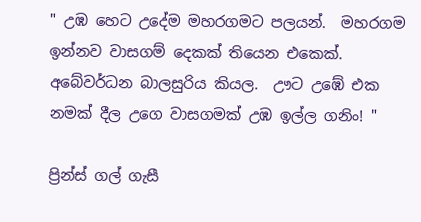" උඹ හෙට උදේම මහරගමට පලයන්.  මහරගම ඉන්නව වාසගම් දෙකක් තියෙන එකෙක්.  අබේවර්ධන බාලසුරිය කියල.  ඌට උඹේ එක නමක් දීල උගෙ වාසගමක් උඹ ඉල්ල ගනිං! "

ප්‍රින්ස් ගල් ගැසී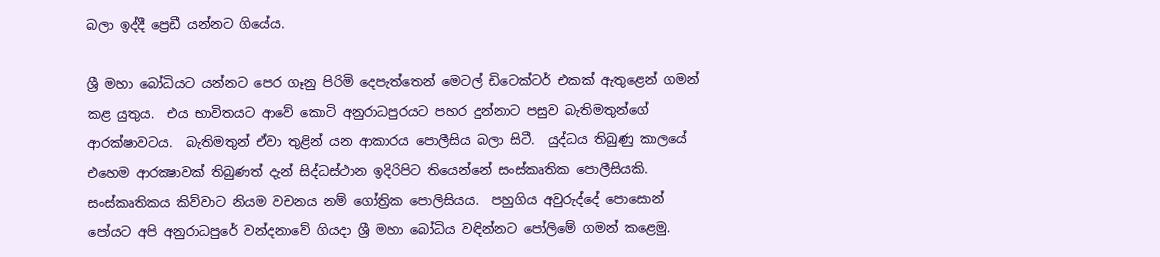බලා ඉද්දී ප්‍රෙඩී යන්නට ගියේය.

ශ්‍රී මහා බෝධියට යන්නට පෙර ගෑනු පිරිමි දෙපැත්තෙන් මෙටල් ඩිටෙක්ටර් එකක් ඇතුළෙන් ගමන් කළ යුතුය.  එය භාවිතයට ආවේ කොටි අනුරාධපුරයට පහර දුන්නාට පසුව බැතිමතුන්ගේ ආරක්ෂාවටය.  බැතිමතුන් ඒවා තුළින් යන ආකාරය පොලීසිය බලා සිටී.  යුද්ධය තිබුණු කාලයේ එහෙම ආරක්‍ෂාවක් තිබුණත් දැන් සිද්ධස්ථාන ඉදිරිපිට තියෙන්නේ සංස්කෘතික පොලීසියකි.  සංස්කෘතිකය කිව්වාට නියම වචනය නම් ගෝත්‍රික පොලිසියය.  පහුගිය අවුරුද්දේ පොසොන් පෝයට අපි අනුරාධපුරේ වන්දනාවේ ගියදා ශ්‍රී මහා බෝධිය වඳින්නට පෝලිමේ ගමන් කළෙමු.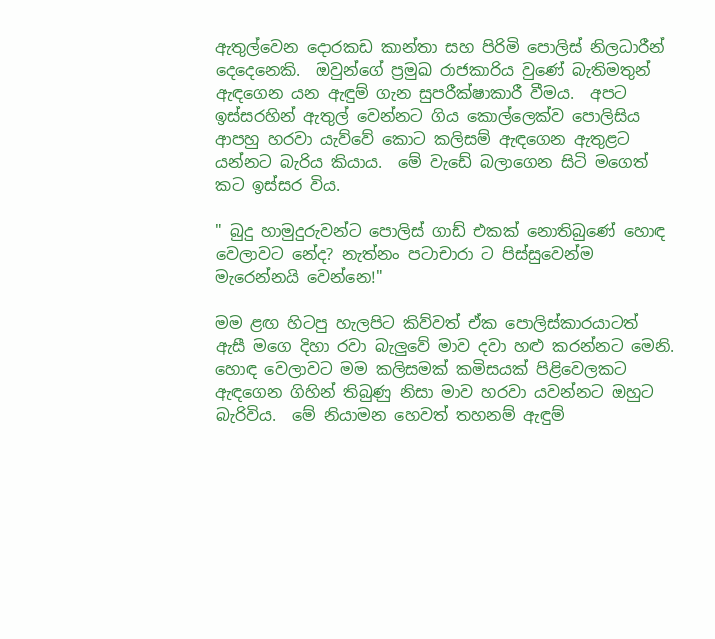ඇතුල්වෙන දොරකඩ කාන්තා සහ පිරිමි පොලිස් නිලධාරීන් දෙදෙනෙකි.  ඔවුන්ගේ ප්‍රමුඛ රාජකාරිය වුණේ බැතිමතුන් ඇඳගෙන යන ඇඳුම් ගැන සුපරීක්ෂාකාරී වීමය.  අපට ඉස්සරහින් ඇතුල් වෙන්නට ගිය කොල්ලෙක්ව පොලිසිය ආපහු හරවා යැව්වේ කොට කලිසම් ඇඳගෙන ඇතුළට යන්නට බැරිය කියාය.  මේ වැඩේ බලාගෙන සිටි මගෙත් කට ඉස්සර විය.

" බුදු හාමුදුරුවන්ට පොලිස් ගාඩ් එකක් නොතිබුණේ හොඳ වෙලාවට නේද? නැත්නං පටාචාරා ට පිස්සුවෙන්ම මැරෙන්නයි වෙන්නෙ!"

මම ළඟ හිටපු හැලපිට කිව්වත් ඒක පොලිස්කාරයාටත් ඇසී මගෙ දිහා රවා බැලුවේ මාව දවා හළු කරන්නට මෙනි.  හොඳ වෙලාවට මම කලිසමක් කමිසයක් පිළිවෙලකට ඇඳගෙන ගිහින් තිබුණු නිසා මාව හරවා යවන්නට ඔහුට බැරිවිය.  මේ නියාමන හෙවත් තහනම් ඇඳුම්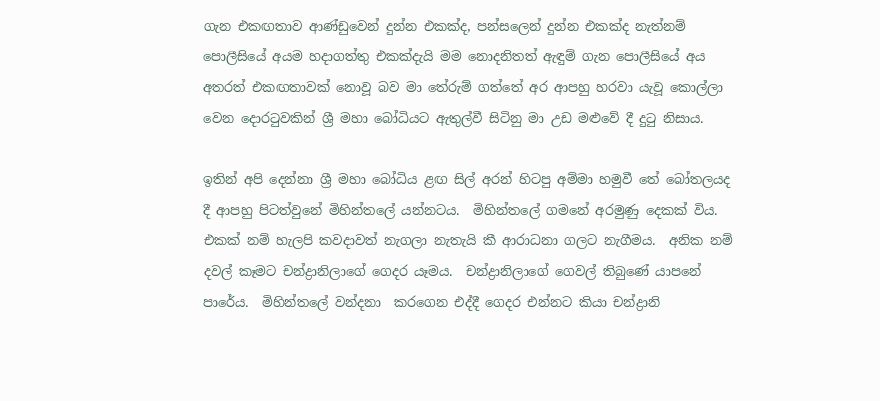ගැන එකඟතාව ආණ්ඩුවෙන් දුන්න එකක්ද, පන්සලෙන් දුන්න එකක්ද නැත්නම් පොලීසියේ අයම හදාගත්තු එකක්දැයි මම නොදනිතත් ඇඳුම් ගැන පොලීසියේ අය අතරත් එකඟතාවක් නොවූ බව මා තේරුම් ගත්තේ අර ආපහු හරවා යැවූ කොල්ලා වෙන දොරටුවකින් ශ්‍රී මහා බෝධියට ඇතුල්වී සිටිනු මා උඩ මළුවේ දී දුටු නිසාය.

ඉතින් අපි දෙන්නා ශ්‍රී මහා බෝධිය ළඟ සිල් අරන් හිටපු අම්මා හමුවී තේ බෝතලයද දී ආපහු පිටත්වුනේ මිහින්තලේ යන්නටය.  මිහින්තලේ ගමනේ අරමුණු දෙකක් විය.  එකක් නම් හැලපි කවදාවත් නැගලා නැතැයි කී ආරාධනා ගලට නැගීමය.  අනික නම් දවල් කෑමට චන්ද්‍රානිලාගේ ගෙදර යෑමය.  චන්ද්‍රානිලාගේ ගෙවල් තිබුණේ යාපනේ පාරේය.  මිහින්තලේ වන්දනා  කරගෙන එද්දී ගෙදර එන්නට කියා චන්ද්‍රානි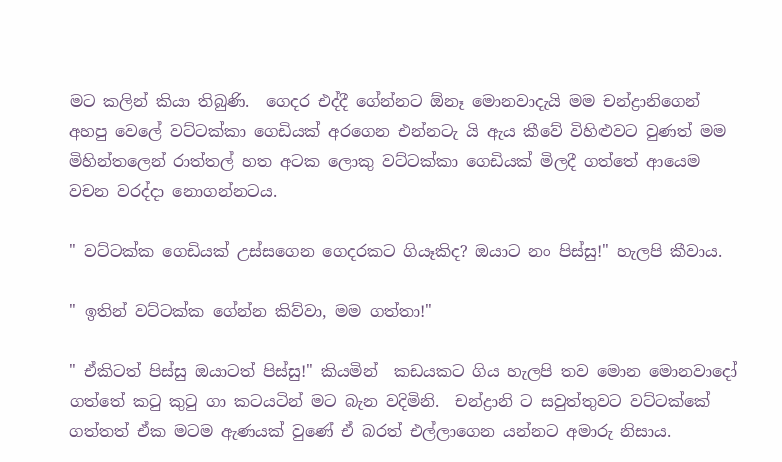මට කලින් කියා තිබුණි.  ගෙදර එද්දී ගේන්නට ඕනෑ මොනවාදැයි මම චන්ද්‍රානිගෙන් අහපු වෙලේ වට්ටක්කා ගෙඩියක් අරගෙන එන්නටැ යි ඇය කීවේ විහිළුවට වුණත් මම මිහින්තලෙන් රාත්තල් හත අටක ලොකු වට්ටක්කා ගෙඩියක් මිලදී ගත්තේ ආයෙම වචන වරද්දා නොගන්නටය.

" වට්ටක්ක ගෙඩියක් උස්සගෙන ගෙදරකට ගියෑකිද? ඔයාට නං පිස්සු!" හැලපි කීවාය.

" ඉතින් වට්ටක්ක ගේන්න කිව්වා, මම ගත්තා!"

" ඒකිටත් පිස්සු ඔයාටත් පිස්සු!" කියමින්  කඩයකට ගිය හැලපි තව මොන මොනවාදෝ ගත්තේ කටු කුටු ගා කටයටින් මට බැන වදිමිනි.  චන්ද්‍රානි ට සවුත්තුවට වට්ටක්කේ ගත්තත් ඒක මටම ඇණයක් වුණේ ඒ බරත් එල්ලාගෙන යන්නට අමාරු නිසාය.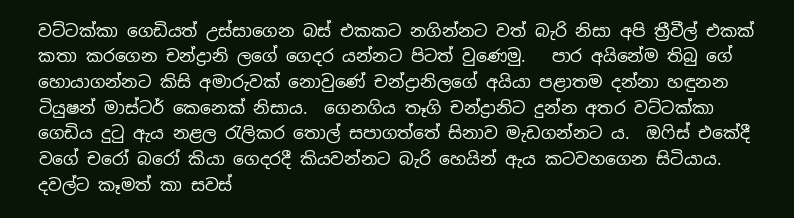වට්ටක්කා ගෙඩියත් උස්සාගෙන බස් එකකට නගින්නට වත් බැරි නිසා අපි ත්‍රීවීල් එකක් කතා කරගෙන චන්ද්‍රානි ලගේ ගෙදර යන්නට පිටත් වුණෙමු.   පාර අයිනේම තිබු ගේ හොයාගන්නට කිසි අමාරුවක් නොවුණේ චන්ද්‍රානිලගේ අයියා පළාතම දන්නා හඳුනන ටියුෂන් මාස්ටර් කෙනෙක් නිසාය.  ගෙනගිය තෑගි චන්ද්‍රානිට දුන්න අතර වට්ටක්කා ගෙඩිය දුටු ඇය නළල රැලිකර තොල් සපාගත්තේ සිනාව මැඩගන්නට ය.  ඔෆිස් එකේදී වගේ චරෝ බරෝ කියා ගෙදරදී කියවන්නට බැරි හෙයින් ඇය කටවහගෙන සිටියාය.  දවල්ට කෑමත් කා සවස්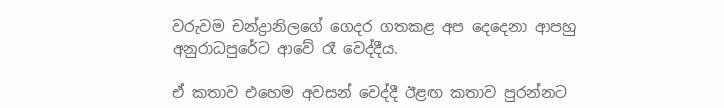වරුවම චන්ද්‍රානිලගේ ගෙදර ගතකළ අප දෙදෙනා ආපහු අනුරාධපුරේට ආවේ රෑ වෙද්දීය.

ඒ කතාව එහෙම අවසන් වෙද්දී ඊළඟ කතාව පුරන්නට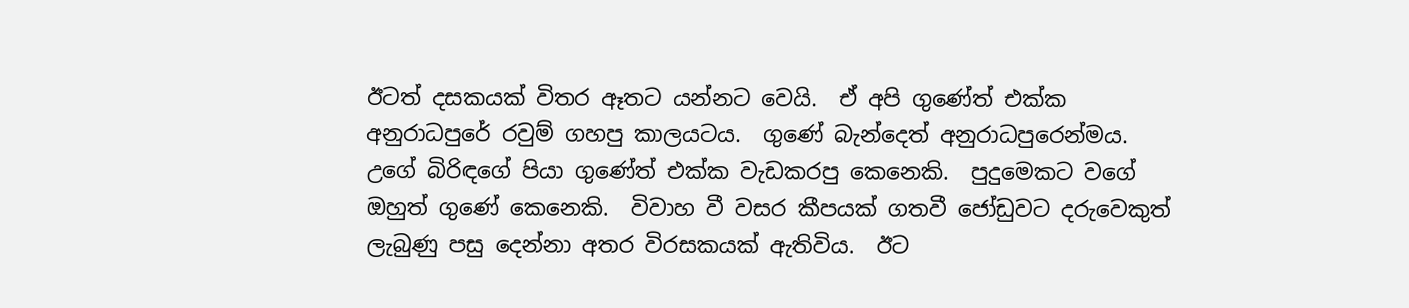ඊටත් දසකයක් විතර ඈතට යන්නට වෙයි.  ඒ අපි ගුණේත් එක්ක අනුරාධපුරේ රවුම් ගහපු කාලයටය.  ගුණේ බැන්දෙත් අනුරාධපුරෙන්මය.  උගේ බිරිඳගේ පියා ගුණේත් එක්ක වැඩකරපු කෙනෙකි.  පුදුමෙකට වගේ ඔහුත් ගුණේ කෙනෙකි.  විවාහ වී වසර කීපයක් ගතවී ජෝඩුවට දරුවෙකුත් ලැබුණු පසු දෙන්නා අතර විරසකයක් ඇතිවිය.  ඊට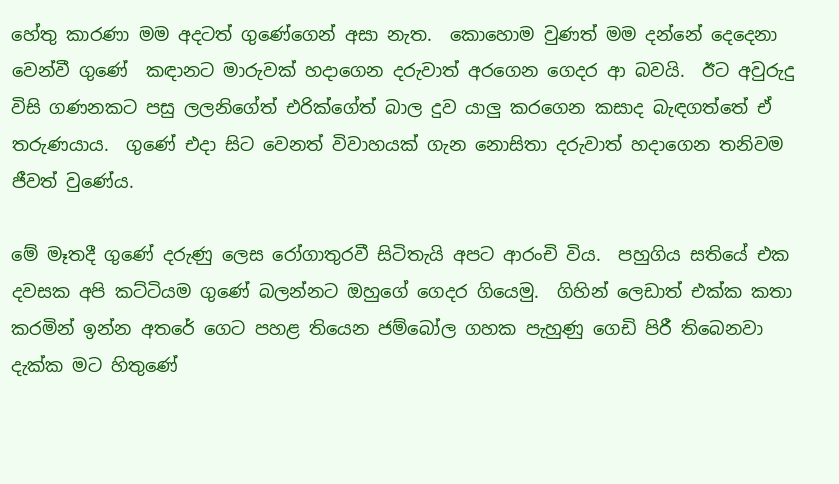හේතු කාරණා මම අදටත් ගුණේගෙන් අසා නැත.  කොහොම වුණත් මම දන්නේ දෙදෙනා වෙන්වී ගුණේ  කඳානට මාරුවක් හදාගෙන දරුවාත් අරගෙන ගෙදර ආ බවයි.  ඊට අවුරුදු විසි ගණනකට පසු ලලනිගේත් එරික්ගේත් බාල දුව යාලු කරගෙන කසාද බැඳගත්තේ ඒ තරුණයාය.  ගුණේ එදා සිට වෙනත් විවාහයක් ගැන නොසිතා දරුවාත් හදාගෙන තනිවම ජීවත් වුණේය.

මේ මෑතදී ගුණේ දරුණු ලෙස රෝගාතුරවී සිටිතැයි අපට ආරංචි විය.  පහුගිය සතියේ එක දවසක අපි කට්ටියම ගුණේ බලන්නට ඔහුගේ ගෙදර ගියෙමු.  ගිහින් ලෙඩාත් එක්ක කතා කරමින් ඉන්න අතරේ ගෙට පහළ තියෙන ජම්බෝල ගහක පැහුණු ගෙඩි පිරී තිබෙනවා දැක්ක මට හිතුණේ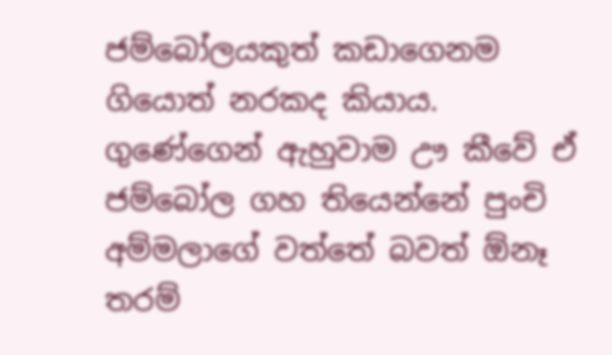ජම්බෝලයකුත් කඩාගෙනම ගියොත් නරකද කියාය.  ගුණේගෙන් ඇහුවාම ඌ කීවේ ඒ ජම්බෝල ගහ තියෙන්නේ පුංචි අම්මලාගේ වත්තේ බවත් ඕනෑ තරම්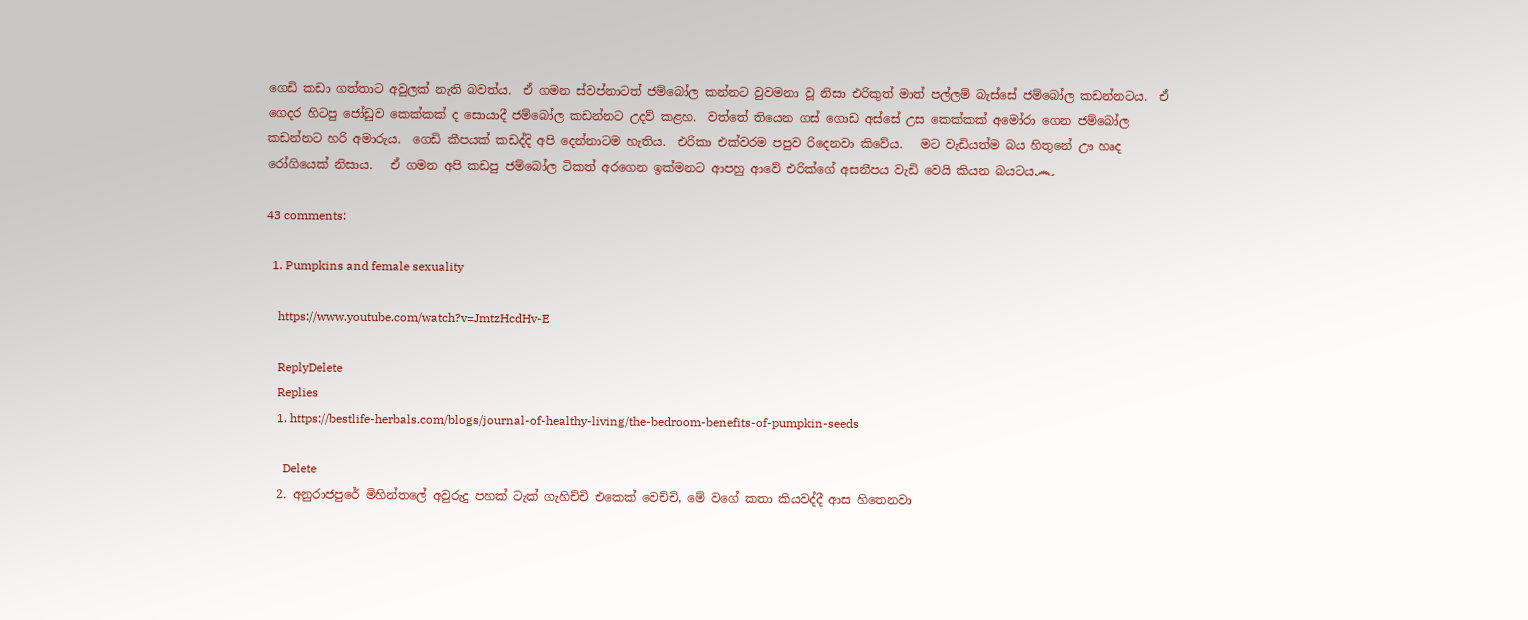ගෙඩි කඩා ගත්තාට අවුලක් නැති බවත්ය.  ඒ ගමන ස්වප්නාටත් ජම්බෝල කන්නට වුවමනා වූ නිසා එරිකුත් මාත් පල්ලම් බැස්සේ ජම්බෝල කඩන්නටය.  ඒ ගෙදර හිටපු ජෝඩුව කෙක්කක් ද සොයාදී ජම්බෝල කඩන්නට උදව් කළහ.  වත්තේ තියෙන ගස් ගොඩ අස්සේ උස කෙක්කක් අමෝරා ගෙන ජම්බෝල කඩන්නට හරි අමාරුය.  ගෙඩි කීපයක් කඩද්දි අපි දෙන්නාටම හැතිය.  එරිකා එක්වරම පපුව රිදෙනවා කිවේය.   මට වැඩියත්ම බය හිතුනේ ඌ හෘද රෝගියෙක් නිසාය.   ඒ ගමන අපි කඩපු ජම්බෝල ටිකත් අරගෙන ඉක්මනට ආපහු ආවේ එරික්ගේ අසනීපය වැඩි වෙයි කියන බයටය෴

43 comments:

  1. Pumpkins and female sexuality

    https://www.youtube.com/watch?v=JmtzHcdHv-E

    ReplyDelete
    Replies
    1. https://bestlife-herbals.com/blogs/journal-of-healthy-living/the-bedroom-benefits-of-pumpkin-seeds

      Delete
  2. අනුරාජපුරේ මිහින්තලේ අවුරුදු පහක් ටැක් ගැහිච්චි එකෙක් වෙච්චි, මේ වගේ කතා කියවද්දී ආස හිතෙනවා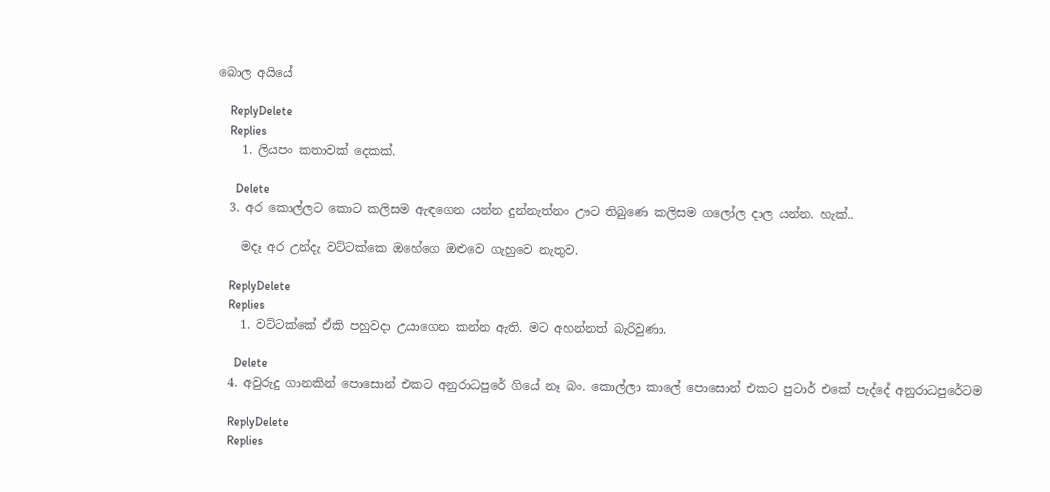බොල අයියේ

    ReplyDelete
    Replies
    1. ලියපං කතාවක් දෙකක්.

      Delete
  3. අර කොල්ලට කොට කලිසම ඇඳගෙන යන්න දුන්නැත්නං ඌට තිබුණෙ කලිසම ගලෝල දාල යන්න. හැක්..

    මදෑ අර උන්දැ වට්ටක්කෙ ඔහේගෙ ඔළුවෙ ගැහුවෙ නැතුව.

    ReplyDelete
    Replies
    1. වට්ටක්කේ ඒකි පහුවදා උයාගෙන කන්න ඇති. මට අහන්නත් බැරිවුණා.

      Delete
  4. අවුරුදු ගානකින් පොසොන් එකට අනුරාධපුරේ ගියේ නෑ බං. කොල්ලා කාලේ පොසොන් එකට පුටාර් එකේ පැද්දේ අනුරාධපුරේටම

    ReplyDelete
    Replies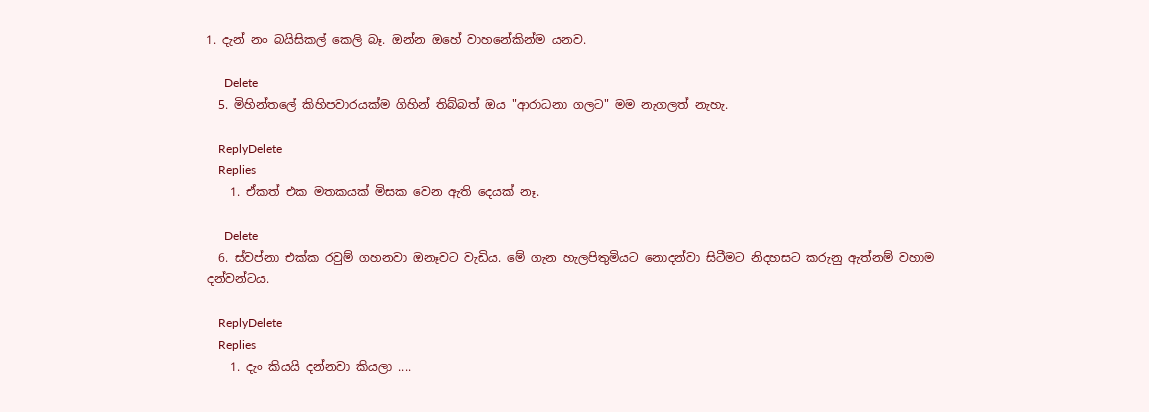1. දැන් නං බයිසිකල් කෙලි බෑ. ඔන්න ඔහේ වාහනේකින්ම යනව.

      Delete
  5. මිහින්තලේ කිහිපවාරයක්ම ගිහින් තිබ්බත් ඔය "ආරාධනා ගලට" මම නැගලත් නැහැ.

    ReplyDelete
    Replies
    1. ඒකත් එක මතකයක් මිසක වෙන ඇති දෙයක් නෑ.

      Delete
  6. ස්වප්නා එක්ක රවුම් ගහනවා ඔනෑවට වැඩිය. මේ ගැන හැලපිතුමියට නොදන්වා සිටීමට නිදහසට කරුනු ඇත්නම් වහාම දන්වන්ටය.

    ReplyDelete
    Replies
    1. දැං කියයි දන්නවා කියලා ....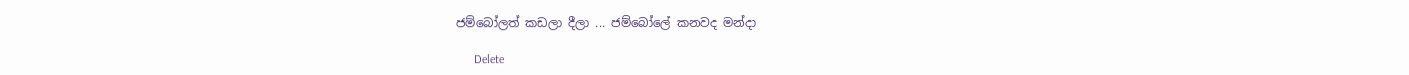ජම්බෝලත් කඩලා දීලා ... ජම්බෝලේ කනවද මන්දා

      Delete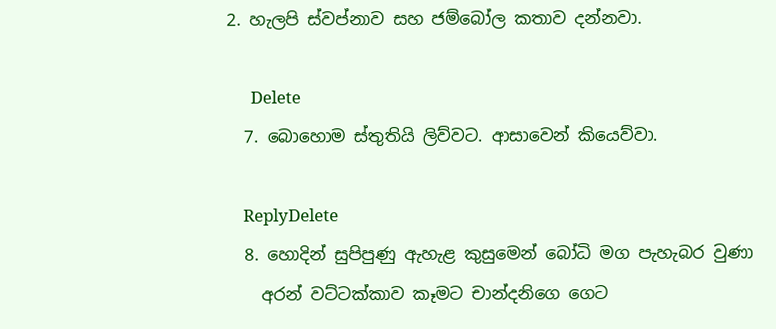2. හැලපි ස්වප්නාව සහ ජම්බෝල කතාව දන්නවා.

      Delete
  7. බොහොම ස්තුතියි ලිව්වට. ආසාවෙන් කියෙව්වා.

    ReplyDelete
  8. හොදින් සුපිපුණු ඇහැළ කුසුමෙන් බෝධි මග පැහැබර වුණා
    අරන් වට්ටක්කාව කෑමට චාන්දනිගෙ ගෙට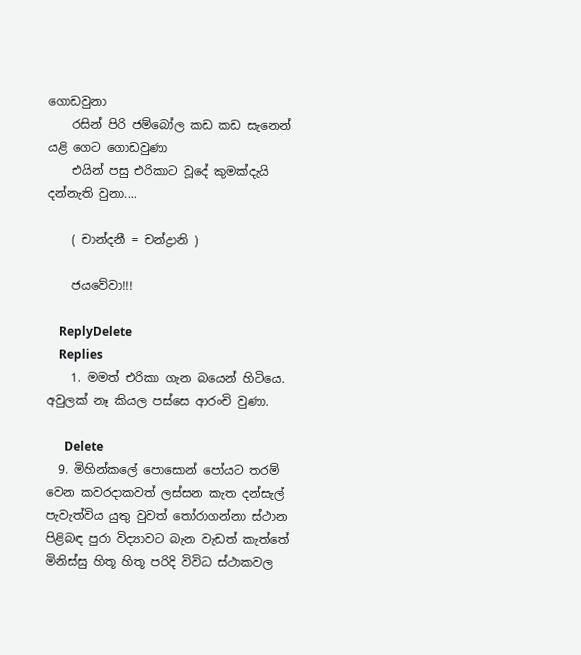ගොඩවුනා
    රසින් පිරි ජම්බෝල කඩ කඩ සැනෙන් යළි ගෙට ගොඩවුණා
    එයින් පසු එරිකාට වූදේ කුමක්දැයි දන්නැති වුනා....

    ( චාන්දනී = චන්ද්‍රානි )

    ජයවේවා!!!

    ReplyDelete
    Replies
    1. මමත් එරිකා ගැන බයෙන් හිටියෙ. අවුලක් නෑ කියල පස්සෙ ආරංචි වුණා.

      Delete
  9. මිහින්කලේ පොසොන් පෝයට තරම් වෙන කවරදාකවත් ලස්සන කැත දන්සැල් පැවැත්විය යුතු වුවත් තෝරාගන්නා ස්ථාන පිළිබඳ පුරා විද්‍යාවට බැන වැඩත් කැත්තේ මිනිස්සු හිතූ හිතූ පරිදි විවිධ ස්ථාකවල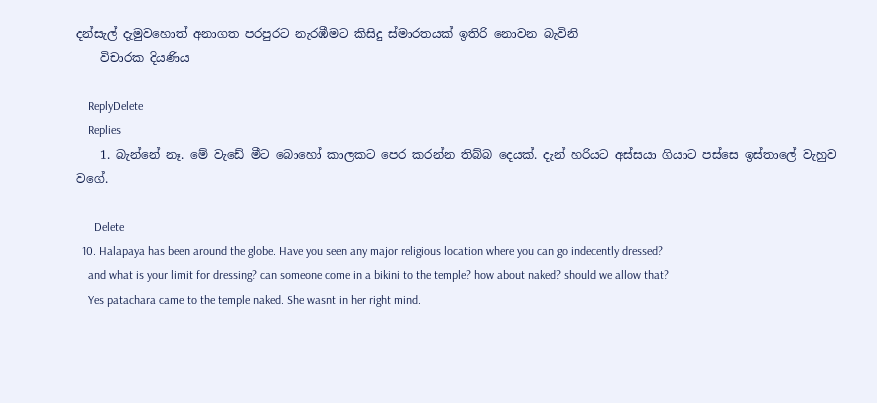දන්සැල් දැමුවහොත් අනාගත පරපුරට නැරඹීමට කිසිදු ස්මාරතයක් ඉතිරි නොවන බැවිනි
    විචාරක දියණිය

    ReplyDelete
    Replies
    1. බැන්නේ නෑ. මේ වැඩේ මීට බොහෝ කාලකට පෙර කරන්න තිබ්බ දෙයක්. දැන් හරියට අස්සයා ගියාට පස්සෙ ඉස්තාලේ වැහුව වගේ.

      Delete
  10. Halapaya has been around the globe. Have you seen any major religious location where you can go indecently dressed?
    and what is your limit for dressing? can someone come in a bikini to the temple? how about naked? should we allow that?
    Yes patachara came to the temple naked. She wasnt in her right mind.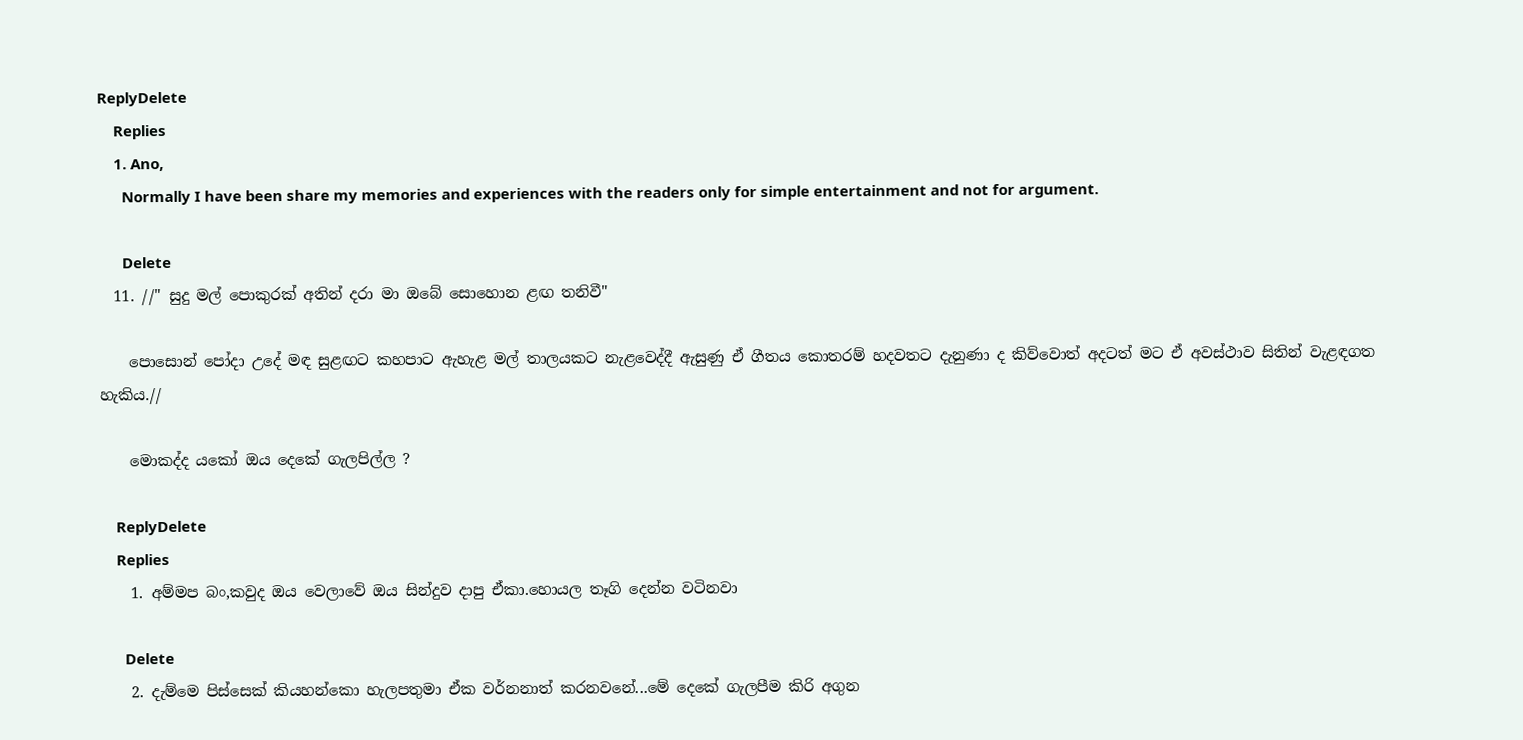ReplyDelete
    Replies
    1. Ano,
      Normally I have been share my memories and experiences with the readers only for simple entertainment and not for argument.

      Delete
  11. //" සුදු මල් පොකුරක් අතින් දරා මා ඔබේ සොහොන ළඟ තනිවී"

    පොසොන් පෝදා උදේ මඳ සුළඟට කහපාට ඇහැළ මල් තාලයකට නැළවෙද්දී ඇසුණු ඒ ගීතය කොතරම් හදවතට දැනුණා ද කිව්වොත් අදටත් මට ඒ අවස්ථාව සිතින් වැළඳගත හැකිය.//

    මොකද්ද යකෝ ඔය දෙකේ ගැලපිල්ල ?

    ReplyDelete
    Replies
    1. අම්මප බං,කවුද ඔය වෙලාවේ ඔය සින්දුව දාපු ඒකා.හොයල තෑගි දෙන්න වටිනවා

      Delete
    2. දැම්මෙ පිස්සෙක් කියහන්කො හැලපතුමා ඒක වර්නනාත් කරනවනේ...මේ දෙකේ ගැලපීම කිරි අගුන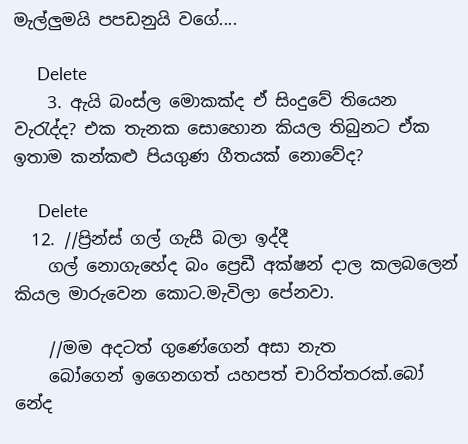මැල්ලුමයි පපඩනුයි වගේ....

      Delete
    3. ඇයි බංස්ල මොකක්ද ඒ සිංදුවේ තියෙන වැරැද්ද? එක තැනක සොහොන කියල තිබුනට ඒක ඉතාම කන්කළු පියගුණ ගීතයක් නොවේද?

      Delete
  12. //ප්‍රින්ස් ගල් ගැසී බලා ඉද්දී
    ගල් නොගැහේද බං ප්‍රෙඩී අක්ෂන් දාල කලබලෙන් කියල මාරුවෙන කොට.මැවිලා පේනවා.

    //මම අදටත් ගුණේගෙන් අසා නැත
    බෝගෙන් ඉගෙනගත් යහපත් චාරිත්තරක්.බෝ නේද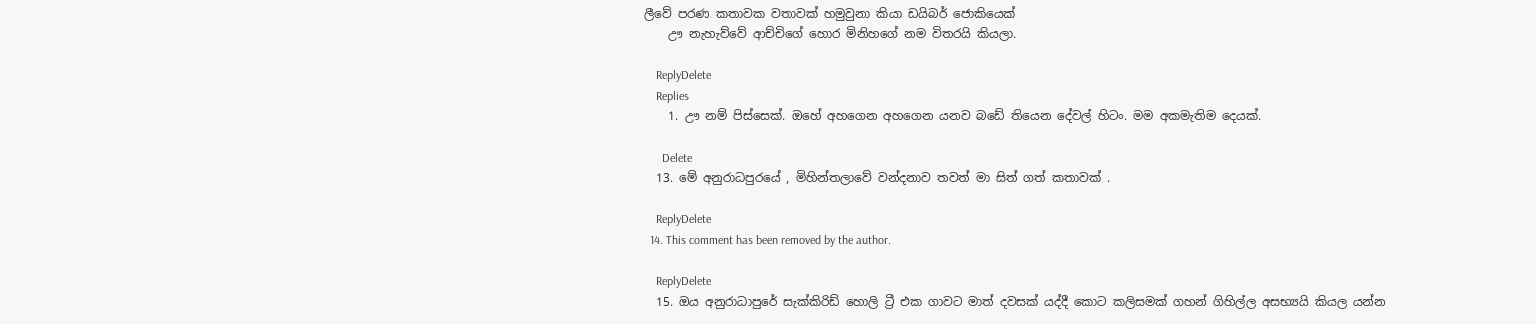ලීවේ පරණ කතාවක වතාවක් හමුවුනා කියා ඩයිබර් ජොකියෙක්
    ඌ නැහැව්වේ ආච්චිගේ හොර මිනිහගේ නම විතරයි කියලා.

    ReplyDelete
    Replies
    1. ඌ නම් පිස්සෙක්. ඔහේ අහගෙන අහගෙන යනව බඩේ තියෙන දේවල් හිටං. මම අකමැතිම දෙයක්.

      Delete
  13. මේ අනුරාධපුරයේ , මිහින්තලාවේ වන්දනාව තවත් මා සිත් ගත් කතාවක් .

    ReplyDelete
  14. This comment has been removed by the author.

    ReplyDelete
  15. ඔය අනුරාධාපුරේ සැක්කිරිඩ් හොලි ට්‍රී එක ගාවට මාත් දවසක් යද්දී කොට කලිසමක් ගහන් ගිහිල්ල අසභ්‍යයි කියල යන්න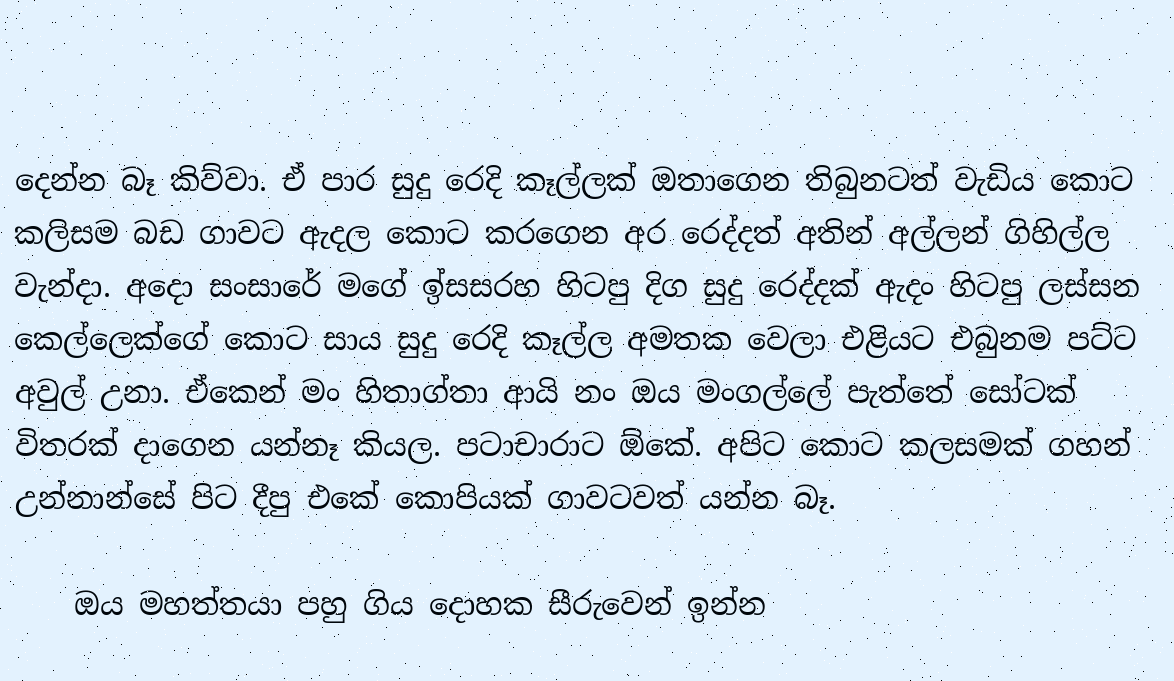දෙන්න බෑ කිව්වා. ඒ පාර සුදු රෙදි කෑල්ලක් ඔතාගෙන තිබුනටත් වැඩිය කොට කලිසම බඩ ගාවට ඇදල කොට කරගෙන අර රෙද්දත් අතින් අල්ලන් ගිහිල්ල වැන්දා. අදො සංසාරේ මගේ ඉ්සසරහ හිටපු දිග සුදු රෙද්දක් ඇදං හිටපු ලස්සන කෙල්ලෙක්ගේ කොට සාය සුදු රෙදි කෑල්ල අමතක වෙලා එළියට එබුනම පට්ට අවුල් උනා. ඒකෙන් මං හිතාග්තා ආයි නං ඔය මංගල්ලේ පැත්තේ සෝටක් විතරක් දාගෙන යන්නෑ කියල. පටාචාරාට ඕකේ. අපිට කොට කලසමක් ගහන් උන්නාන්සේ පිට දීපු එකේ කොපියක් ගාවටවත් යන්න බෑ.

    ඔය මහත්තයා පහු ගිය දොහක සීරුවෙන් ඉන්න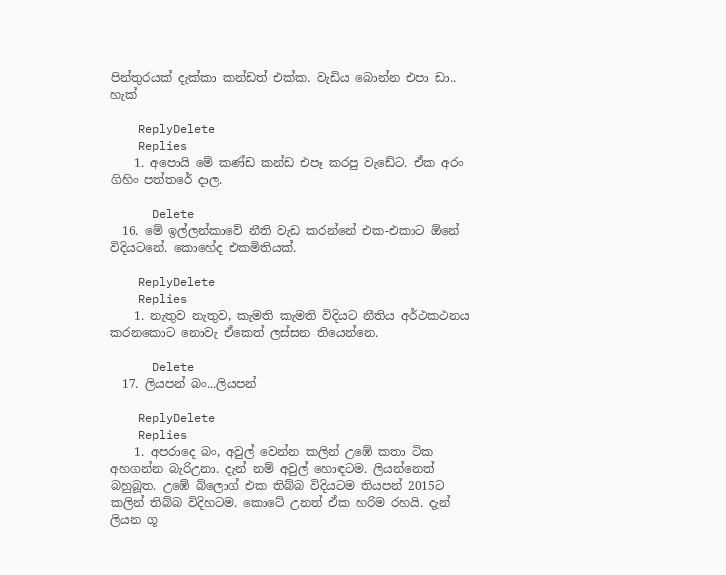පින්තුරයක් දැක්කා කන්ඩත් එක්ක. වැඩිය බොන්න එපා ඩා.. හැක්

    ReplyDelete
    Replies
    1. අපොයි මේ කණ්ඩ කන්ඩ එපෑ කරපු වැඩේට. ඒක අරං ගිහිං පත්තරේ දාල.

      Delete
  16. මේ ඉල්ලන්කාවේ නීති වැඩ කරන්නේ එක-එකාට ඕනේ විදියටනේ. කොහේද එකමිතියක්.

    ReplyDelete
    Replies
    1. නැතුව නැතුව, කැමති කැමති විදියට නීතිය අර්ථකථනය කරනකොට නොවැ ඒකෙත් ලස්සන තියෙන්නෙ.

      Delete
  17. ලියපන් බං...ලියපන්

    ReplyDelete
    Replies
    1. අපරාදෙ බං, අවුල් වෙන්න කලින් උඹේ කතා ටික අහගන්න බැරිඋනා. දැන් නම් අවුල් හොඳටම. ලියන්නෙත් බහුබූත. උඹේ බ්ලොග් එක තිබ්බ විදියටම තියපන් 2015ට කලින් තිබ්බ විදිහටම. කොටේ උනත් ඒක හරිම රහයි. දැන් ලියන ගූ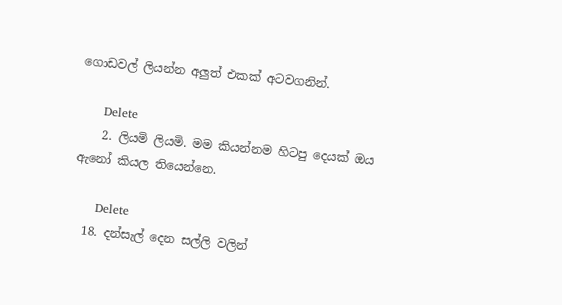ගොඩවල් ලියන්න අලුත් එකක් අටවගනින්.

      Delete
    2. ලියමි ලියමි. මම කියන්නම හිටපු දෙයක් ඔය ඇනෝ කියල තියෙන්නෙ.

      Delete
  18. දන්සැල් දෙන සල්ලි වලින්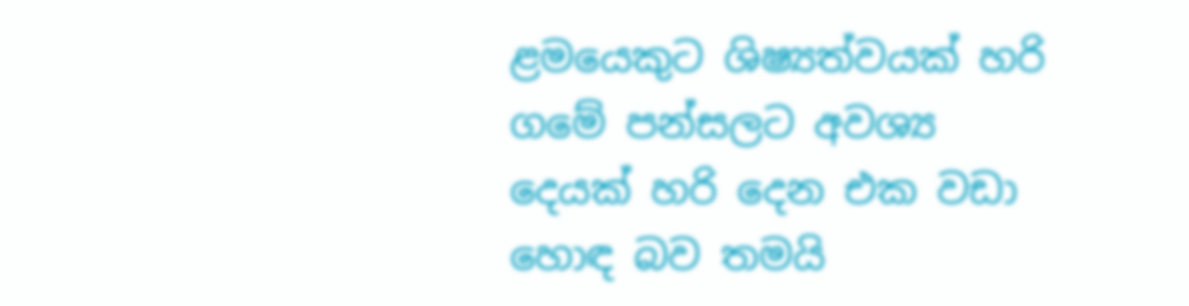ළමයෙකුට ශිෂ්‍යත්වයක් හරි ගමේ පන්සලට අවශ්‍ය දෙයක් හරි දෙන එක වඩා හොඳ බව තමයි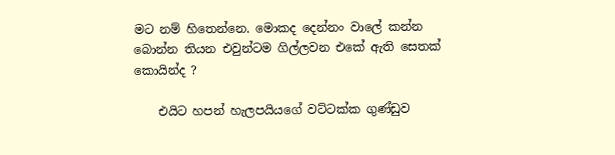මට නම් හිතෙන්නෙ. මොකද දෙන්නං වාලේ කන්න බොන්න තියන එවුන්ටම ගිල්ලවන එකේ ඇති සෙතක් කොයින්ද ?

    එයිට හපන් හැලපයියගේ වට්ටක්ක ගුණ්ඩුව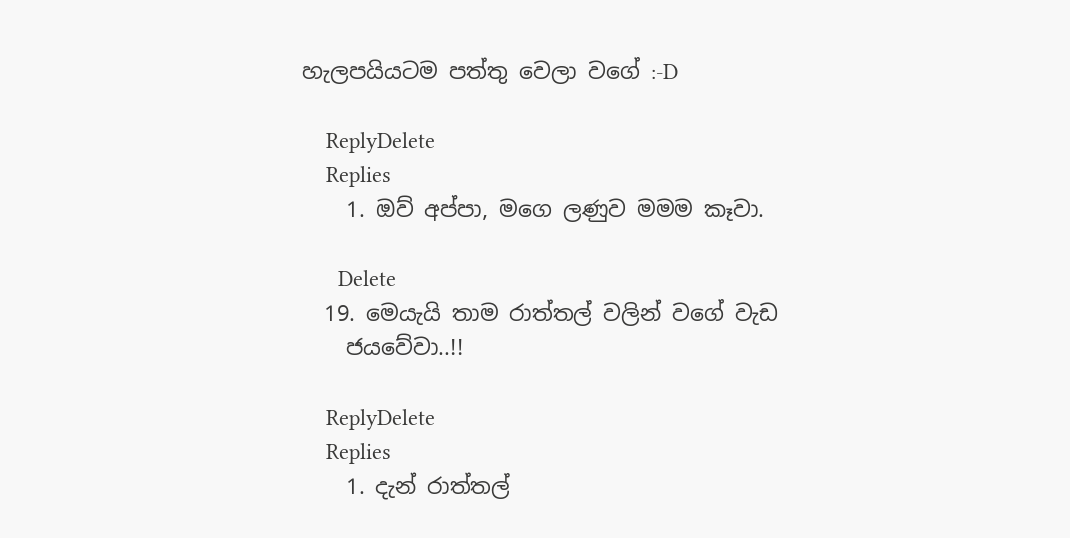හැලපයියටම පත්තු වෙලා වගේ :-D

    ReplyDelete
    Replies
    1. ඔව් අප්පා, මගෙ ලණුව මමම කෑවා.

      Delete
  19. මෙයැයි තාම රාත්තල් වලින් වගේ වැඩ
    ජයවේවා..!!

    ReplyDelete
    Replies
    1. දැන් රාත්තල්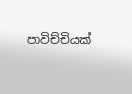පාවිච්චියක්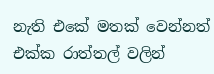නැති එකේ මතක් වෙන්නත් එක්ක රාත්තල් වලින්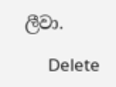ලීවා.

      Delete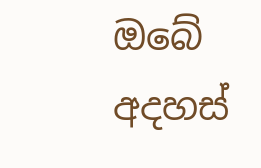ඔබේ අදහස්